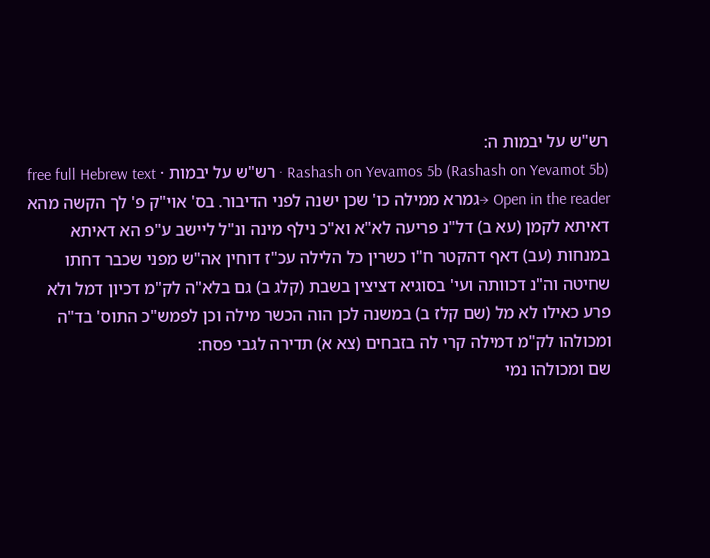רש"ש על יבמות ה:
Rashash on Yevamos 5b (Rashash on Yevamot 5b) · רש"ש על יבמות · free full Hebrew text
Open in the reader →גמרא ממילה כו' שכן ישנה לפני הדיבור. בס' אוי"ק פ' לך הקשה מהא דאיתא לקמן (עא ב) דל"נ פריעה לא"א וא"כ נילף מינה ונ"ל ליישב ע"פ הא דאיתא במנחות (עב) דאף דהקטר ח"ו כשרין כל הלילה עכ"ז דוחין אה"ש מפני שכבר דחתו שחיטה וה"נ דכוותה ועי' בסוגיא דציצין בשבת (קלג ב) גם בלא"ה לק"מ דכיון דמל ולא פרע כאילו לא מל (שם קלז ב) במשנה לכן הוה הכשר מילה וכן לפמש"כ התוס' בד"ה ומכולהו לק"מ דמילה קרי לה בזבחים (צא א) תדירה לגבי פסח:
שם ומכולהו נמי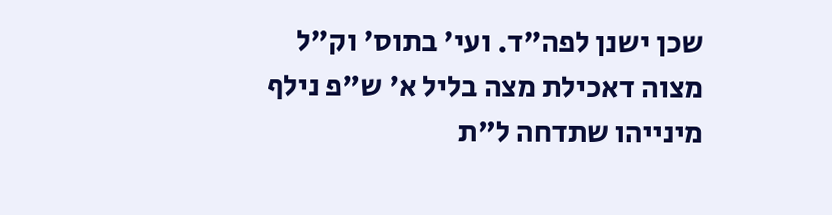שכן ישנן לפה"ד. ועי' בתוס' וק"ל מצוה דאכילת מצה בליל א' ש"פ נילף מינייהו שתדחה ל"ת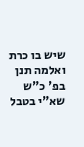שיש בו כרת ואלמה תנן בפ' כ"ש שא"י בטבל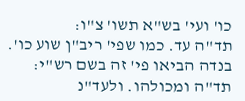כו' ועי' בש"א תשו' צ"ו:
תד"ה עד. כמו שפי' ריב"ן שוע כו'. בנדה הביאו פי' זה בשם רש"י:
תד"ה ומכולהו. ולעד"נ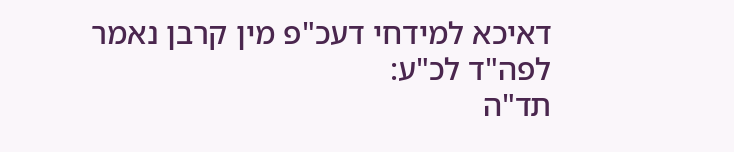דאיכא למידחי דעכ"פ מין קרבן נאמר לפה"ד לכ"ע:
תד"ה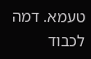טעמא. דמה לכבוד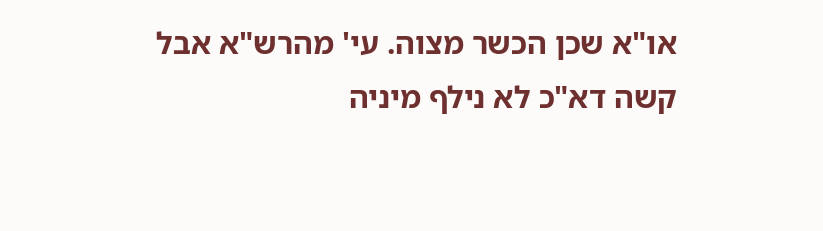או"א שכן הכשר מצוה. עי' מהרש"א אבל קשה דא"כ לא נילף מיניה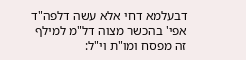דבעלמא דחי אלא עשה דלפה"ד אפי' בהכשר מצוה דל"מ למילף זה מפסח ומו"ת וי"ל: